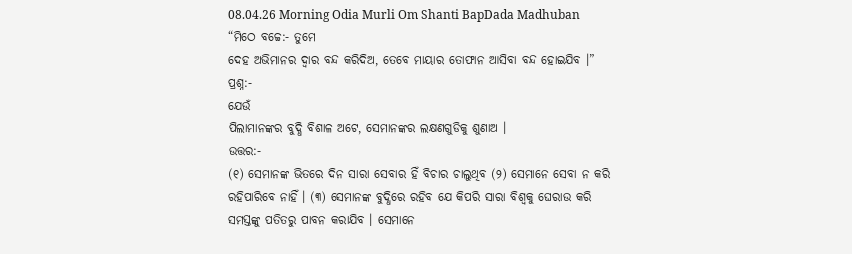08.04.26 Morning Odia Murli Om Shanti BapDada Madhuban
“ମିଠେ ବଚ୍ଚେ:- ତୁମେ
ଦେହ ଅଭିମାନର ଦ୍ୱାର ବନ୍ଦ କରିଦିଅ, ତେବେ ମାୟାର ତୋଫାନ ଆସିବା ବନ୍ଦ ହୋଇଯିବ ।”
ପ୍ରଶ୍ନ:-
ଯେଉଁ
ପିଲାମାନଙ୍କର ବୁଦ୍ଧି ବିଶାଳ ଅଟେ, ସେମାନଙ୍କର ଲକ୍ଷଣଗୁଡିକୁ ଶୁଣାଅ ।
ଉତ୍ତର:-
(୧) ସେମାନଙ୍କ ଭିତରେ ଦିନ ସାରା ସେବାର ହିଁ ବିଚାର ଚାଲୁଥିବ (୨) ସେମାନେ ସେବା ନ କରି
ରହିପାରିବେ ନାହିଁ । (୩) ସେମାନଙ୍କ ବୁଦ୍ଧିରେ ରହିବ ଯେ କିପରି ସାରା ବିଶ୍ୱକୁ ଘେରାଉ କରି
ସମସ୍ତଙ୍କୁ ପତିତରୁ ପାବନ କରାଯିବ । ସେମାନେ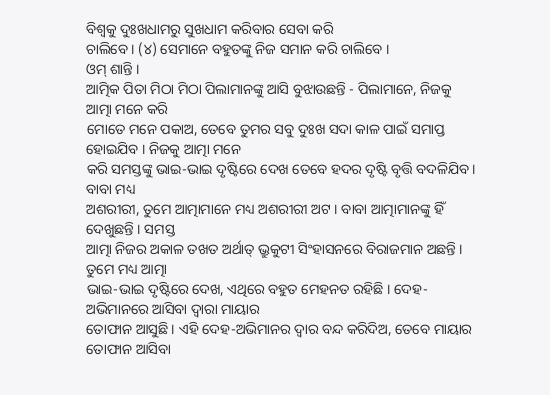ବିଶ୍ୱକୁ ଦୁଃଖଧାମରୁ ସୁଖଧାମ କରିବାର ସେବା କରି
ଚାଲିବେ । (୪) ସେମାନେ ବହୁତଙ୍କୁ ନିଜ ସମାନ କରି ଚାଲିବେ ।
ଓମ୍ ଶାନ୍ତି ।
ଆତ୍ମିକ ପିତା ମିଠା ମିଠା ପିଲାମାନଙ୍କୁ ଆସି ବୁଝାଉଛନ୍ତି - ପିଲାମାନେ, ନିଜକୁ ଆତ୍ମା ମନେ କରି
ମୋତେ ମନେ ପକାଅ, ତେବେ ତୁମର ସବୁ ଦୁଃଖ ସଦା କାଳ ପାଇଁ ସମାପ୍ତ ହୋଇଯିବ । ନିଜକୁ ଆତ୍ମା ମନେ
କରି ସମସ୍ତଙ୍କୁ ଭାଇ-ଭାଇ ଦୃଷ୍ଟିରେ ଦେଖ ତେବେ ହଦର ଦୃଷ୍ଟି ବୃତ୍ତି ବଦଳିଯିବ । ବାବା ମଧ୍ୟ
ଅଶରୀରୀ, ତୁମେ ଆତ୍ମାମାନେ ମଧ୍ୟ ଅଶରୀରୀ ଅଟ । ବାବା ଆତ୍ମାମାନଙ୍କୁ ହିଁ ଦେଖୁଛନ୍ତି । ସମସ୍ତ
ଆତ୍ମା ନିଜର ଅକାଳ ତଖତ ଅର୍ଥାତ୍ ଭ୍ରୁକୁଟୀ ସିଂହାସନରେ ବିରାଜମାନ ଅଛନ୍ତି । ତୁମେ ମଧ୍ୟ ଆତ୍ମା
ଭାଇ-ଭାଇ ଦୃଷ୍ଟିରେ ଦେଖ, ଏଥିରେ ବହୁତ ମେହନତ ରହିଛି । ଦେହ-ଅଭିମାନରେ ଆସିବା ଦ୍ୱାରା ମାୟାର
ତୋଫାନ ଆସୁଛି । ଏହି ଦେହ-ଅଭିମାନର ଦ୍ୱାର ବନ୍ଦ କରିଦିଅ, ତେବେ ମାୟାର ତୋଫାନ ଆସିବା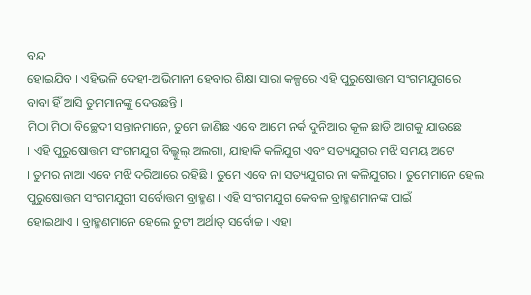ବନ୍ଦ
ହୋଇଯିବ । ଏହିଭଳି ଦେହୀ-ଅଭିମାନୀ ହେବାର ଶିକ୍ଷା ସାରା କଳ୍ପରେ ଏହି ପୁରୁଷୋତ୍ତମ ସଂଗମଯୁଗରେ
ବାବା ହିଁ ଆସି ତୁମମାନଙ୍କୁ ଦେଉଛନ୍ତି ।
ମିଠା ମିଠା ବିଚ୍ଛେଦୀ ସନ୍ତାନମାନେ, ତୁମେ ଜାଣିଛ ଏବେ ଆମେ ନର୍କ ଦୁନିଆର କୂଳ ଛାଡି ଆଗକୁ ଯାଉଛେ
। ଏହି ପୁରୁଷୋତ୍ତମ ସଂଗମଯୁଗ ବିଲ୍କୁଲ୍ ଅଲଗା, ଯାହାକି କଳିଯୁଗ ଏବଂ ସତ୍ୟଯୁଗର ମଝି ସମୟ ଅଟେ
। ତୁମର ନାଆ ଏବେ ମଝି ଦରିଆରେ ରହିଛି । ତୁମେ ଏବେ ନା ସତ୍ୟଯୁଗର ନା କଳିଯୁଗର । ତୁମେମାନେ ହେଲ
ପୁରୁଷୋତ୍ତମ ସଂଗମଯୁଗୀ ସର୍ବୋତ୍ତମ ବ୍ରାହ୍ମଣ । ଏହି ସଂଗମଯୁଗ କେବଳ ବ୍ରାହ୍ମଣମାନଙ୍କ ପାଇଁ
ହୋଇଥାଏ । ବ୍ରାହ୍ମଣମାନେ ହେଲେ ଚୁଟୀ ଅର୍ଥାତ୍ ସର୍ବୋଚ୍ଚ । ଏହା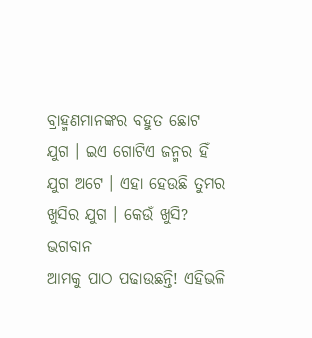ବ୍ରାହ୍ମଣମାନଙ୍କର ବହୁତ ଛୋଟ
ଯୁଗ । ଇଏ ଗୋଟିଏ ଜନ୍ମର ହିଁ ଯୁଗ ଅଟେ । ଏହା ହେଉଛି ତୁମର ଖୁସିର ଯୁଗ । କେଉଁ ଖୁସି? ଭଗବାନ
ଆମକୁ ପାଠ ପଢାଉଛନ୍ତି! ଏହିଭଳି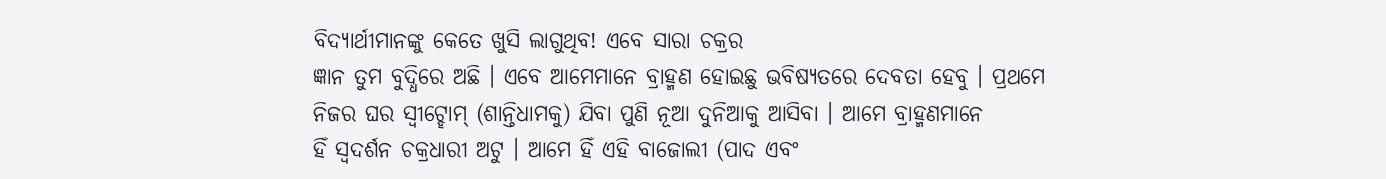ବିଦ୍ୟାର୍ଥୀମାନଙ୍କୁ କେତେ ଖୁସି ଲାଗୁଥିବ! ଏବେ ସାରା ଚକ୍ରର
ଜ୍ଞାନ ତୁମ ବୁଦ୍ଧିରେ ଅଛି । ଏବେ ଆମେମାନେ ବ୍ରାହ୍ମଣ ହୋଇଛୁ ଭବିଷ୍ୟତରେ ଦେବତା ହେବୁ । ପ୍ରଥମେ
ନିଜର ଘର ସ୍ୱୀଟ୍ହୋମ୍ (ଶାନ୍ତିଧାମକୁ) ଯିବା ପୁଣି ନୂଆ ଦୁନିଆକୁ ଆସିବା । ଆମେ ବ୍ରାହ୍ମଣମାନେ
ହିଁ ସ୍ୱଦର୍ଶନ ଚକ୍ରଧାରୀ ଅଟୁ । ଆମେ ହିଁ ଏହି ବାଜୋଲୀ (ପାଦ ଏବଂ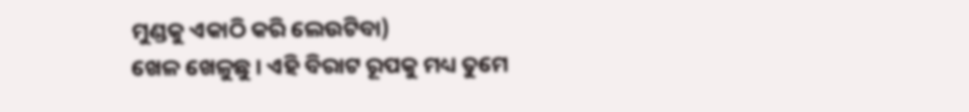ମୁଣ୍ଡକୁ ଏକାଠି କରି ଲେଉଟିବା)
ଖେଳ ଖେଳୁଛୁ । ଏହି ବିରାଟ ରୂପକୁ ମଧ୍ୟ ତୁମେ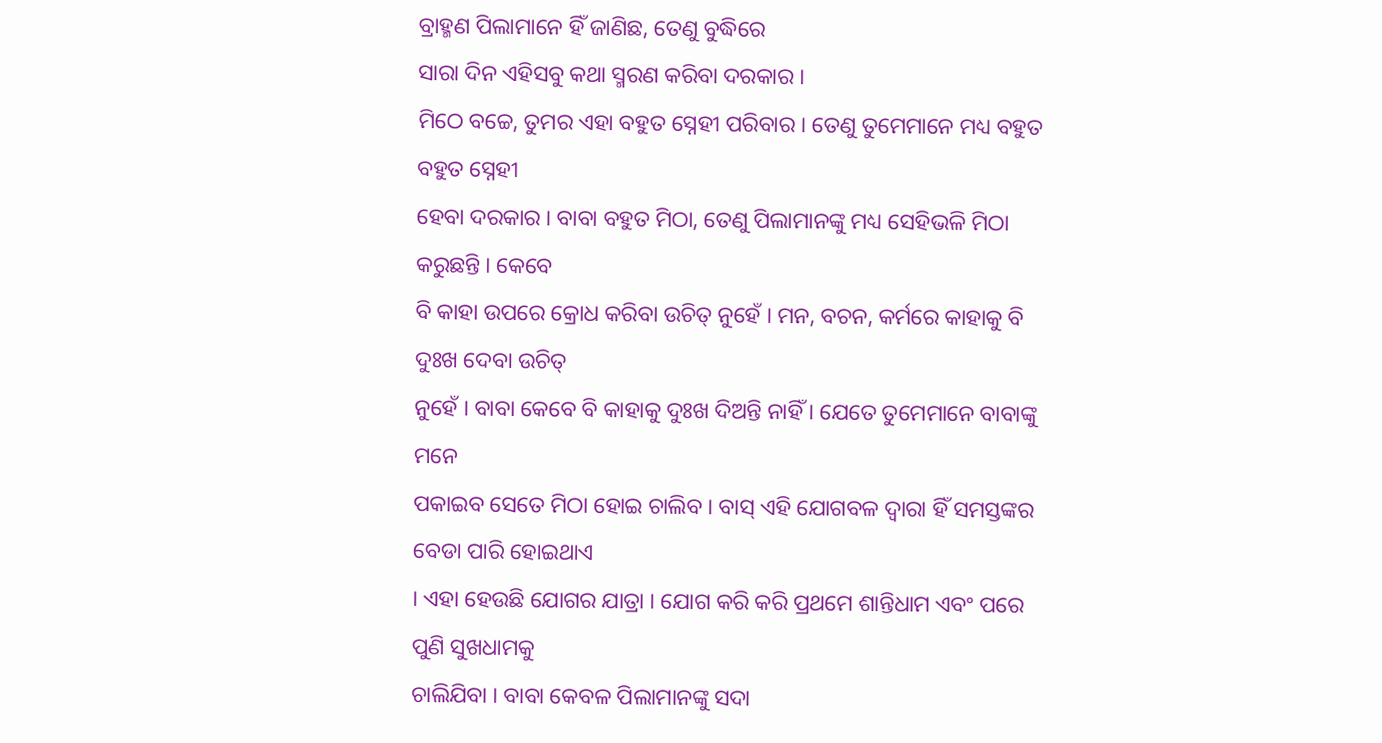ବ୍ରାହ୍ମଣ ପିଲାମାନେ ହିଁ ଜାଣିଛ, ତେଣୁ ବୁଦ୍ଧିରେ
ସାରା ଦିନ ଏହିସବୁ କଥା ସ୍ମରଣ କରିବା ଦରକାର ।
ମିଠେ ବଚ୍ଚେ, ତୁମର ଏହା ବହୁତ ସ୍ନେହୀ ପରିବାର । ତେଣୁ ତୁମେମାନେ ମଧ୍ୟ ବହୁତ ବହୁତ ସ୍ନେହୀ
ହେବା ଦରକାର । ବାବା ବହୁତ ମିଠା, ତେଣୁ ପିଲାମାନଙ୍କୁ ମଧ୍ୟ ସେହିଭଳି ମିଠା କରୁଛନ୍ତି । କେବେ
ବି କାହା ଉପରେ କ୍ରୋଧ କରିବା ଉଚିତ୍ ନୁହେଁ । ମନ, ବଚନ, କର୍ମରେ କାହାକୁ ବି ଦୁଃଖ ଦେବା ଉଚିତ୍
ନୁହେଁ । ବାବା କେବେ ବି କାହାକୁ ଦୁଃଖ ଦିଅନ୍ତି ନାହିଁ । ଯେତେ ତୁମେମାନେ ବାବାଙ୍କୁ ମନେ
ପକାଇବ ସେତେ ମିଠା ହୋଇ ଚାଲିବ । ବାସ୍ ଏହି ଯୋଗବଳ ଦ୍ୱାରା ହିଁ ସମସ୍ତଙ୍କର ବେଡା ପାରି ହୋଇଥାଏ
। ଏହା ହେଉଛି ଯୋଗର ଯାତ୍ରା । ଯୋଗ କରି କରି ପ୍ରଥମେ ଶାନ୍ତିଧାମ ଏବଂ ପରେ ପୁଣି ସୁଖଧାମକୁ
ଚାଲିଯିବା । ବାବା କେବଳ ପିଲାମାନଙ୍କୁ ସଦା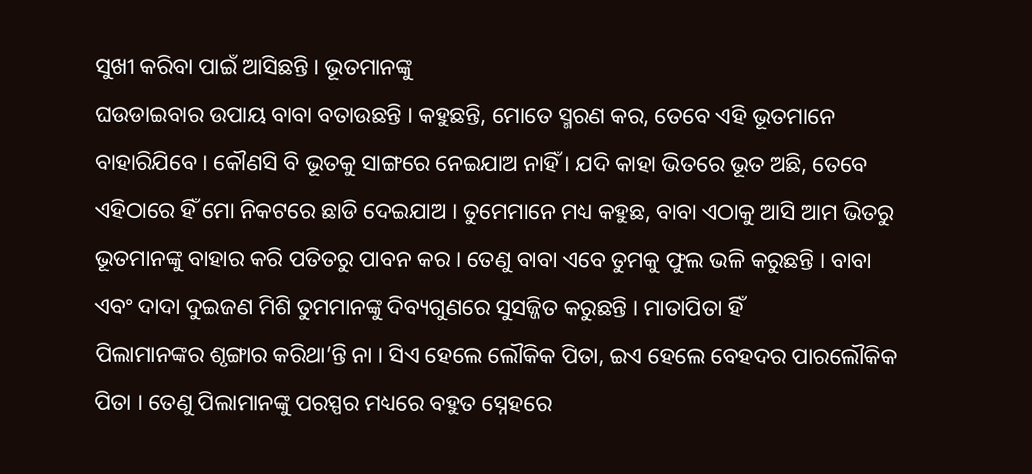ସୁଖୀ କରିବା ପାଇଁ ଆସିଛନ୍ତି । ଭୂତମାନଙ୍କୁ
ଘଉଡାଇବାର ଉପାୟ ବାବା ବତାଉଛନ୍ତି । କହୁଛନ୍ତି, ମୋତେ ସ୍ମରଣ କର, ତେବେ ଏହି ଭୂତମାନେ
ବାହାରିଯିବେ । କୌଣସି ବି ଭୂତକୁ ସାଙ୍ଗରେ ନେଇଯାଅ ନାହିଁ । ଯଦି କାହା ଭିତରେ ଭୂତ ଅଛି, ତେବେ
ଏହିଠାରେ ହିଁ ମୋ ନିକଟରେ ଛାଡି ଦେଇଯାଅ । ତୁମେମାନେ ମଧ୍ୟ କହୁଛ, ବାବା ଏଠାକୁ ଆସି ଆମ ଭିତରୁ
ଭୂତମାନଙ୍କୁ ବାହାର କରି ପତିତରୁ ପାବନ କର । ତେଣୁ ବାବା ଏବେ ତୁମକୁ ଫୁଲ ଭଳି କରୁଛନ୍ତି । ବାବା
ଏବଂ ଦାଦା ଦୁଇଜଣ ମିଶି ତୁମମାନଙ୍କୁ ଦିବ୍ୟଗୁଣରେ ସୁସଜ୍ଜିତ କରୁଛନ୍ତି । ମାତାପିତା ହିଁ
ପିଲାମାନଙ୍କର ଶୃଙ୍ଗାର କରିଥା’ନ୍ତି ନା । ସିଏ ହେଲେ ଲୌକିକ ପିତା, ଇଏ ହେଲେ ବେହଦର ପାରଲୌକିକ
ପିତା । ତେଣୁ ପିଲାମାନଙ୍କୁ ପରସ୍ପର ମଧ୍ୟରେ ବହୁତ ସ୍ନେହରେ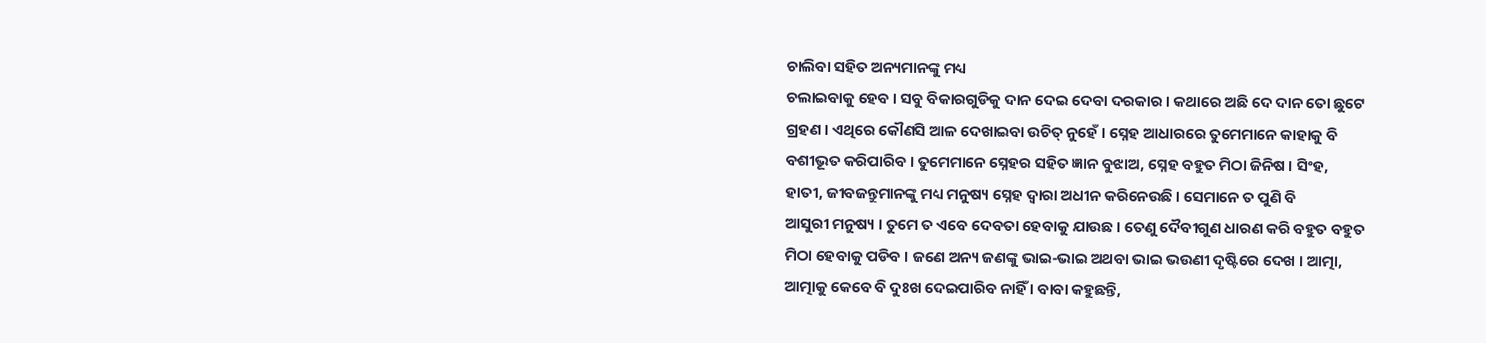ଚାଲିବା ସହିତ ଅନ୍ୟମାନଙ୍କୁ ମଧ୍ୟ
ଚଲାଇବାକୁ ହେବ । ସବୁ ବିକାରଗୁଡିକୁ ଦାନ ଦେଇ ଦେବା ଦରକାର । କଥାରେ ଅଛି ଦେ ଦାନ ତୋ ଛୁଟେ
ଗ୍ରହଣ । ଏଥିରେ କୌଣସି ଆଳ ଦେଖାଇବା ଉଚିତ୍ ନୁହେଁ । ସ୍ନେହ ଆଧାରରେ ତୁମେମାନେ କାହାକୁ ବି
ବଶୀଭୂତ କରିପାରିବ । ତୁମେମାନେ ସ୍ନେହର ସହିତ ଜ୍ଞାନ ବୁଝାଅ, ସ୍ନେହ ବହୁତ ମିଠା ଜିନିଷ । ସିଂହ,
ହାତୀ, ଜୀବଜନ୍ତୁମାନଙ୍କୁ ମଧ୍ୟ ମନୁଷ୍ୟ ସ୍ନେହ ଦ୍ୱାରା ଅଧୀନ କରିନେଉଛି । ସେମାନେ ତ ପୁଣି ବି
ଆସୁରୀ ମନୁଷ୍ୟ । ତୁମେ ତ ଏବେ ଦେବତା ହେବାକୁ ଯାଉଛ । ତେଣୁ ଦୈବୀଗୁଣ ଧାରଣ କରି ବହୁତ ବହୁତ
ମିଠା ହେବାକୁ ପଡିବ । ଜଣେ ଅନ୍ୟ ଜଣଙ୍କୁ ଭାଇ-ଭାଇ ଅଥବା ଭାଇ ଭଉଣୀ ଦୃଷ୍ଟିରେ ଦେଖ । ଆତ୍ମା,
ଆତ୍ମାକୁ କେବେ ବି ଦୁଃଖ ଦେଇପାରିବ ନାହିଁ । ବାବା କହୁଛନ୍ତି,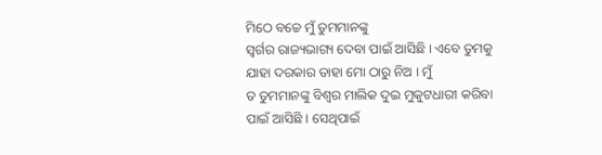ମିଠେ ବଚ୍ଚେ ମୁଁ ତୁମମାନଙ୍କୁ
ସ୍ୱର୍ଗର ରାଜ୍ୟଭାଗ୍ୟ ଦେବା ପାଇଁ ଆସିଛି । ଏବେ ତୁମକୁ ଯାହା ଦରକାର ତାହା ମୋ ଠାରୁ ନିଅ । ମୁଁ
ତ ତୁମମାନଙ୍କୁ ବିଶ୍ୱର ମାଲିକ ଦୁଇ ମୁକୁଟଧାରୀ କରିବା ପାଇଁ ଆସିଛି । ସେଥିପାଇଁ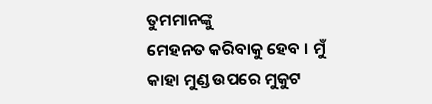ତୁମମାନଙ୍କୁ
ମେହନତ କରିବାକୁ ହେବ । ମୁଁ କାହା ମୁଣ୍ଡ ଉପରେ ମୁକୁଟ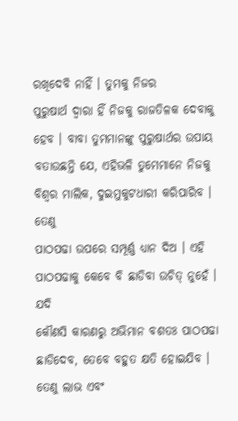ରଖିଦେବି ନାହିଁ । ତୁମକୁ ନିଜର
ପୁରୁଷାର୍ଥ ଦ୍ୱାରା ହିଁ ନିଜକୁ ରାଜତିଳକ ଦେବାକୁ ହେବ । ବାବା ତୁମମାନଙ୍କୁ ପୁରୁଷାର୍ଥର ଉପାୟ
ବତାଉଛନ୍ତି ଯେ, ଏହିଭଳି ତୁମେମାନେ ନିଜକୁ ବିଶ୍ୱର ମାଲିକ, ଦୁଇମୁକୁଟଧାରୀ କରିପାରିବ । ତେଣୁ
ପାଠପଢା ଉପରେ ସମ୍ପୂର୍ଣ୍ଣ ଧ୍ୟାନ ଦିଅ । ଏହି ପାଠପଢାକୁ କେବେ ବି ଛାଡିବା ଉଚିତ୍ ନୁହେଁ । ଯଦି
କୌଣସି କାରଣରୁ ଅଭିମାନ ବଶତଃ ପାଠପଢା ଛାଡିଦେବ, ତେବେ ବହୁତ କ୍ଷତି ହୋଇଯିବ । ତେଣୁ ଲାଭ ଏବଂ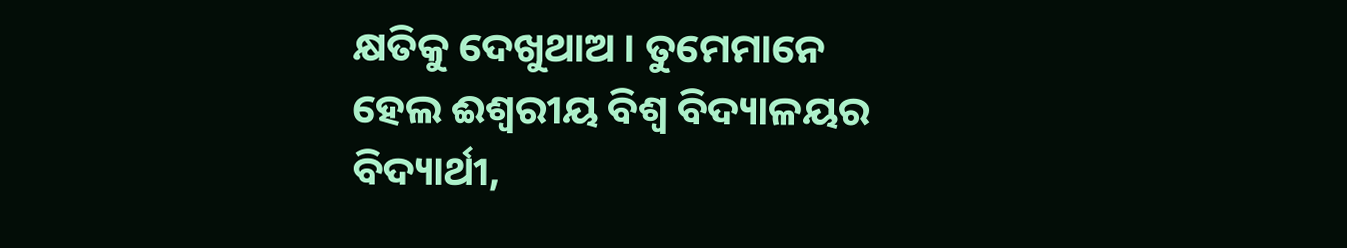କ୍ଷତିକୁ ଦେଖୁଥାଅ । ତୁମେମାନେ ହେଲ ଈଶ୍ୱରୀୟ ବିଶ୍ୱ ବିଦ୍ୟାଳୟର ବିଦ୍ୟାର୍ଥୀ,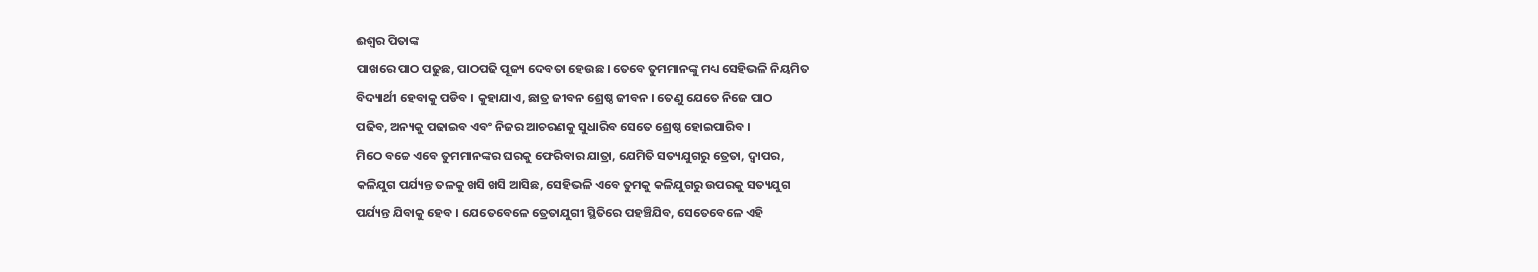ଈଶ୍ୱର ପିତାଙ୍କ
ପାଖରେ ପାଠ ପଢୁଛ, ପାଠପଢି ପୂଜ୍ୟ ଦେବତା ହେଉଛ । ତେବେ ତୁମମାନଙ୍କୁ ମଧ୍ୟ ସେହିଭଳି ନିୟମିତ
ବିଦ୍ୟାର୍ଥୀ ହେବାକୁ ପଡିବ । କୁହାଯାଏ, ଛାତ୍ର ଜୀବନ ଶ୍ରେଷ୍ଠ ଜୀବନ । ତେଣୁ ଯେତେ ନିଜେ ପାଠ
ପଢିବ, ଅନ୍ୟକୁ ପଢାଇବ ଏବଂ ନିଜର ଆଚରଣକୁ ସୁଧାରିବ ସେତେ ଶ୍ରେଷ୍ଠ ହୋଇପାରିବ ।
ମିଠେ ବଚ୍ଚେ ଏବେ ତୁମମାନଙ୍କର ଘରକୁ ଫେରିବାର ଯାତ୍ରା, ଯେମିତି ସତ୍ୟଯୁଗରୁ ତ୍ରେତା, ଦ୍ୱାପର,
କଳିଯୁଗ ପର୍ଯ୍ୟନ୍ତ ତଳକୁ ଖସି ଖସି ଆସିଛ, ସେହିଭଳି ଏବେ ତୁମକୁ କଳିଯୁଗରୁ ଉପରକୁ ସତ୍ୟଯୁଗ
ପର୍ଯ୍ୟନ୍ତ ଯିବାକୁ ହେବ । ଯେତେବେଳେ ତ୍ରେତାଯୁଗୀ ସ୍ଥିତିରେ ପହଞ୍ଚିଯିବ, ସେତେବେଳେ ଏହି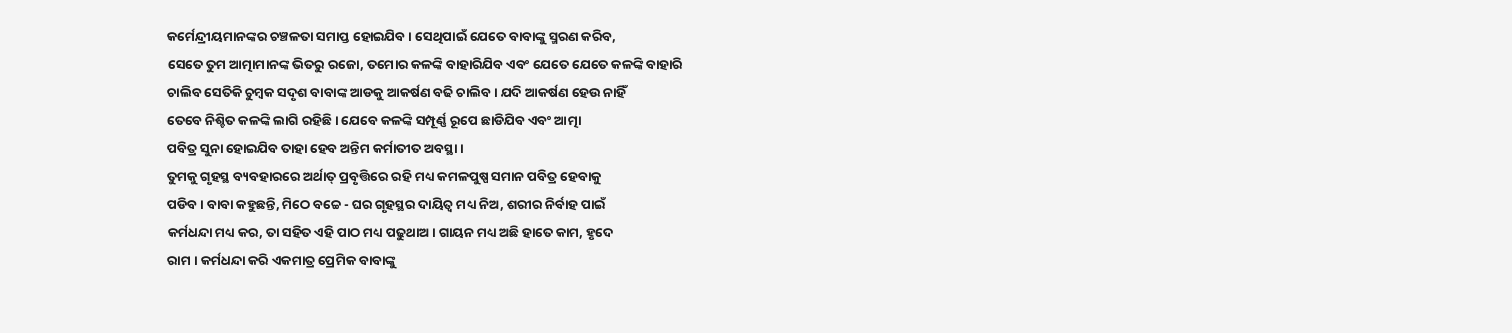କର୍ମେନ୍ଦ୍ରୀୟମାନଙ୍କର ଚଞ୍ଚଳତା ସମାପ୍ତ ହୋଇଯିବ । ସେଥିପାଇଁ ଯେତେ ବାବାଙ୍କୁ ସ୍ମରଣ କରିବ,
ସେତେ ତୁମ ଆତ୍ମାମାନଙ୍କ ଭିତରୁ ରଜୋ, ତମୋର କଳଙ୍କି ବାହାରିଯିବ ଏବଂ ଯେତେ ଯେତେ କଳଙ୍କି ବାହାରି
ଚାଲିବ ସେତିକି ଚୁମ୍ବକ ସଦୃଶ ବାବାଙ୍କ ଆଡକୁ ଆକର୍ଷଣ ବଢି ଚାଲିବ । ଯଦି ଆକର୍ଷଣ ହେଉ ନାହିଁ
ତେବେ ନିଶ୍ଚିତ କଳଙ୍କି ଲାଗି ରହିଛି । ଯେବେ କଳଙ୍କି ସମ୍ପୂର୍ଣ୍ଣ ରୂପେ ଛାଡିଯିବ ଏବଂ ଆତ୍ମା
ପବିତ୍ର ସୁନା ହୋଇଯିବ ତାହା ହେବ ଅନ୍ତିମ କର୍ମାତୀତ ଅବସ୍ଥା ।
ତୁମକୁ ଗୃହସ୍ଥ ବ୍ୟବହାରରେ ଅର୍ଥାତ୍ ପ୍ରବୃତ୍ତିରେ ରହି ମଧ୍ୟ କମଳପୁଷ୍ପ ସମାନ ପବିତ୍ର ହେବାକୁ
ପଡିବ । ବାବା କହୁଛନ୍ତି, ମିଠେ ବଚ୍ଚେ - ଘର ଗୃହସ୍ଥର ଦାୟିତ୍ୱ ମଧ୍ୟ ନିଅ, ଶରୀର ନିର୍ବାହ ପାଇଁ
କର୍ମଧନ୍ଦା ମଧ୍ୟ କର, ତା ସହିତ ଏହି ପାଠ ମଧ୍ୟ ପଢୁଥାଅ । ଗାୟନ ମଧ୍ୟ ଅଛି ହାତେ କାମ, ହୃଦେ
ରାମ । କର୍ମଧନ୍ଦା କରି ଏକମାତ୍ର ପ୍ରେମିକ ବାବାଙ୍କୁ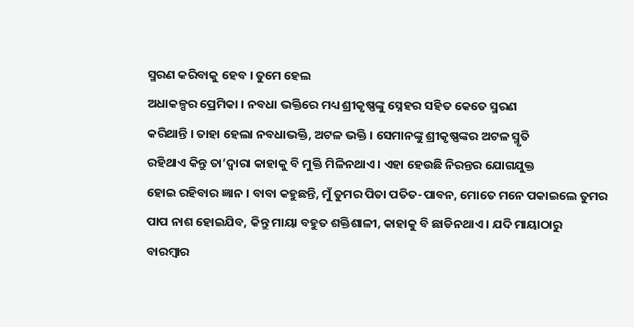ସ୍ମରଣ କରିବାକୁ ହେବ । ତୁମେ ହେଲ
ଅଧାକଳ୍ପର ପ୍ରେମିକା । ନବଧା ଭକ୍ତିରେ ମଧ୍ୟ ଶ୍ରୀକୃଷ୍ଣଙ୍କୁ ସ୍ନେହର ସହିତ କେତେ ସ୍ମରଣ
କରିଥାନ୍ତି । ତାହା ହେଲା ନବଧାଭକ୍ତି, ଅଟଳ ଭକ୍ତି । ସେମାନଙ୍କୁ ଶ୍ରୀକୃଷ୍ଣଙ୍କର ଅଟଳ ସ୍ମୃତି
ରହିଥାଏ କିନ୍ତୁ ତା’ଦ୍ୱାରା କାହାକୁ ବି ମୁକ୍ତି ମିଳିନଥାଏ । ଏହା ହେଉଛି ନିରନ୍ତର ଯୋଗଯୁକ୍ତ
ହୋଇ ରହିବାର ଜ୍ଞାନ । ବାବା କହୁଛନ୍ତି, ମୁଁ ତୁମର ପିତା ପତିତ-ପାବନ, ମୋତେ ମନେ ପକାଇଲେ ତୁମର
ପାପ ନାଶ ହୋଇଯିବ, କିନ୍ତୁ ମାୟା ବହୁତ ଶକ୍ତିଶାଳୀ, କାହାକୁ ବି ଛାଡିନଥାଏ । ଯଦି ମାୟାଠାରୁ
ବାରମ୍ବାର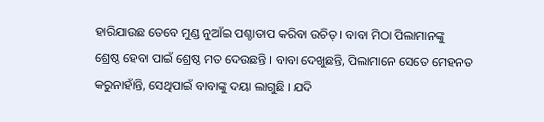ହାରିଯାଉଛ ତେବେ ମୁଣ୍ଡ ନୁଆଁଇ ପଶ୍ଚାତାପ କରିବା ଉଚିତ୍ । ବାବା ମିଠା ପିଲାମାନଙ୍କୁ
ଶ୍ରେଷ୍ଠ ହେବା ପାଇଁ ଶ୍ରେଷ୍ଠ ମତ ଦେଉଛନ୍ତି । ବାବା ଦେଖୁଛନ୍ତି, ପିଲାମାନେ ସେତେ ମେହନତ
କରୁନାହାଁନ୍ତି, ସେଥିପାଇଁ ବାବାଙ୍କୁ ଦୟା ଲାଗୁଛି । ଯଦି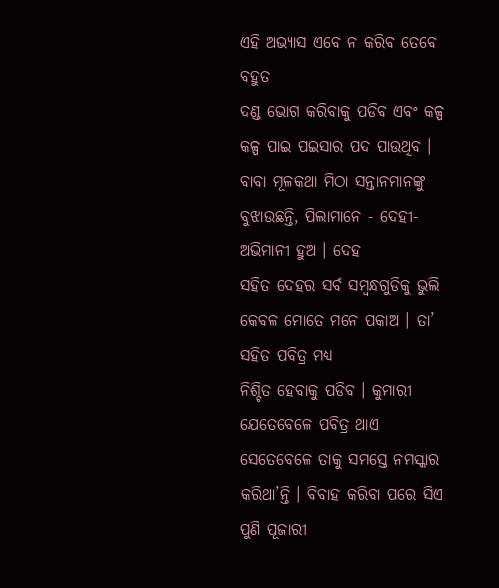ଏହି ଅଭ୍ୟାସ ଏବେ ନ କରିବ ତେବେ ବହୁତ
ଦଣ୍ଡ ଭୋଗ କରିବାକୁ ପଡିବ ଏବଂ କଳ୍ପ କଳ୍ପ ପାଇ ପଇସାର ପଦ ପାଉଥିବ ।
ବାବା ମୂଳକଥା ମିଠା ସନ୍ତାନମାନଙ୍କୁ ବୁଝାଉଛନ୍ତି, ପିଲାମାନେ - ଦେହୀ-ଅଭିମାନୀ ହୁଅ । ଦେହ
ସହିତ ଦେହର ସର୍ବ ସମ୍ବନ୍ଧଗୁଡିକୁ ଭୁଲି କେବଳ ମୋତେ ମନେ ପକାଅ । ତା’ ସହିତ ପବିତ୍ର ମଧ୍ୟ
ନିଶ୍ଚିତ ହେବାକୁ ପଡିବ । କୁମାରୀ ଯେତେବେଳେ ପବିତ୍ର ଥାଏ ସେତେବେଳେ ତାକୁ ସମସ୍ତେ ନମସ୍କାର
କରିଥା’ନ୍ତି । ବିବାହ କରିବା ପରେ ସିଏ ପୁଣି ପୂଜାରୀ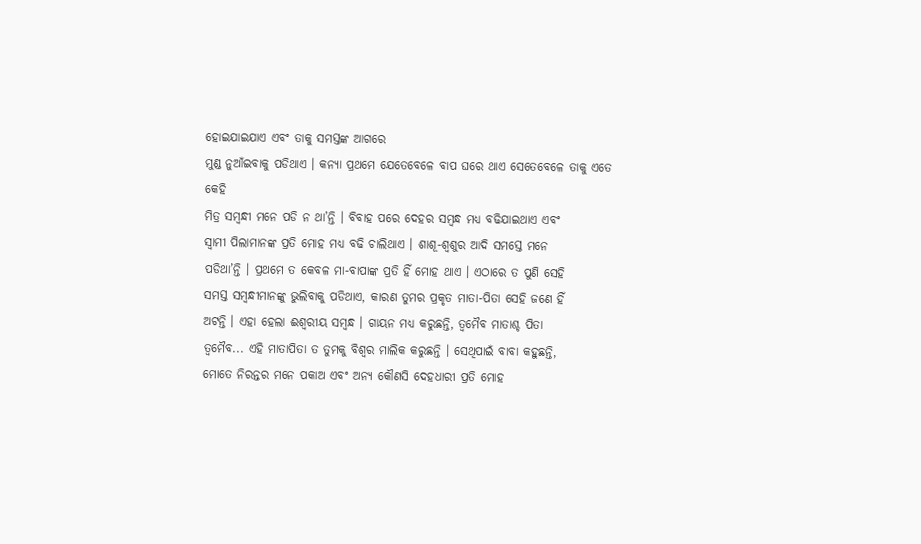ହୋଇଯାଇଯାଏ ଏବଂ ତାକୁ ସମସ୍ତଙ୍କ ଆଗରେ
ମୁଣ୍ଡ ନୁଆଁଇବାକୁ ପଡିଥାଏ । କନ୍ୟା ପ୍ରଥମେ ଯେତେବେଳେ ବାପ ଘରେ ଥାଏ ସେତେବେଳେ ତାକୁ ଏତେ କେହି
ମିତ୍ର ସମ୍ବନ୍ଧୀ ମନେ ପଡି ନ ଥା’ନ୍ତି । ବିବାହ ପରେ ଦେହର ସମ୍ବନ୍ଧ ମଧ୍ୟ ବଢିଯାଇଥାଏ ଏବଂ
ସ୍ୱାମୀ ପିଲାମାନଙ୍କ ପ୍ରତି ମୋହ ମଧ୍ୟ ବଢି ଚାଲିଥାଏ । ଶାଶୂ-ଶ୍ୱଶୁର ଆଦି ସମସ୍ତେ ମନେ
ପଡିଥା’ନ୍ତି । ପ୍ରଥମେ ତ କେବଳ ମା-ବାପାଙ୍କ ପ୍ରତି ହିଁ ମୋହ ଥାଏ । ଏଠାରେ ତ ପୁଣି ସେହି
ସମସ୍ତ ସମ୍ବନ୍ଧୀମାନଙ୍କୁ ଭୁଲିବାକୁ ପଡିଥାଏ, କାରଣ ତୁମର ପ୍ରକୃତ ମାତା-ପିତା ସେହି ଜଣେ ହିଁ
ଅଟନ୍ତି । ଏହା ହେଲା ଈଶ୍ୱରୀୟ ସମ୍ବନ୍ଧ । ଗାୟନ ମଧ୍ୟ କରୁଛନ୍ତି, ତ୍ୱମୈବ ମାତାଶ୍ଚ ପିତା
ତ୍ୱମୈବ... ଏହି ମାତାପିତା ତ ତୁମକୁ ବିଶ୍ୱର ମାଲିକ କରୁଛନ୍ତି । ସେଥିପାଇଁ ବାବା କହୁଛନ୍ତି,
ମୋତେ ନିରନ୍ତର ମନେ ପକାଅ ଏବଂ ଅନ୍ୟ କୌଣସି ଦେହଧାରୀ ପ୍ରତି ମୋହ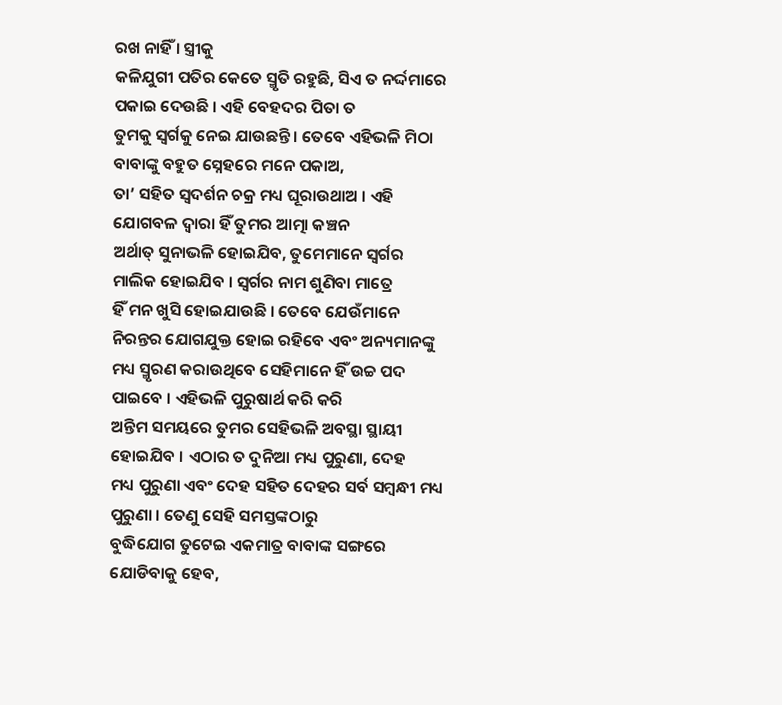ରଖ ନାହିଁ । ସ୍ତ୍ରୀକୁ
କଳିଯୁଗୀ ପତିର କେତେ ସ୍ମୃତି ରହୁଛି, ସିଏ ତ ନର୍ଦ୍ଦମାରେ ପକାଇ ଦେଉଛି । ଏହି ବେହଦର ପିତା ତ
ତୁମକୁ ସ୍ୱର୍ଗକୁ ନେଇ ଯାଉଛନ୍ତି । ତେବେ ଏହିଭଳି ମିଠା ବାବାଙ୍କୁ ବହୁତ ସ୍ନେହରେ ମନେ ପକାଅ,
ତା’ ସହିତ ସ୍ୱଦର୍ଶନ ଚକ୍ର ମଧ୍ୟ ଘୂରାଉଥାଅ । ଏହି ଯୋଗବଳ ଦ୍ୱାରା ହିଁ ତୁମର ଆତ୍ମା କଞ୍ଚନ
ଅର୍ଥାତ୍ ସୁନାଭଳି ହୋଇଯିବ, ତୁମେମାନେ ସ୍ୱର୍ଗର ମାଲିକ ହୋଇଯିବ । ସ୍ୱର୍ଗର ନାମ ଶୁଣିବା ମାତ୍ରେ
ହିଁ ମନ ଖୁସି ହୋଇଯାଉଛି । ତେବେ ଯେଉଁମାନେ ନିରନ୍ତର ଯୋଗଯୁକ୍ତ ହୋଇ ରହିବେ ଏବଂ ଅନ୍ୟମାନଙ୍କୁ
ମଧ୍ୟ ସ୍ମୃରଣ କରାଉଥିବେ ସେହିମାନେ ହିଁ ଉଚ୍ଚ ପଦ ପାଇବେ । ଏହିଭଳି ପୁରୁଷାର୍ଥ କରି କରି
ଅନ୍ତିମ ସମୟରେ ତୁମର ସେହିଭଳି ଅବସ୍ଥା ସ୍ଥାୟୀ ହୋଇଯିବ । ଏଠାର ତ ଦୁନିଆ ମଧ୍ୟ ପୁରୁଣା, ଦେହ
ମଧ୍ୟ ପୁରୁଣା ଏବଂ ଦେହ ସହିତ ଦେହର ସର୍ବ ସମ୍ବନ୍ଧୀ ମଧ୍ୟ ପୁରୁଣା । ତେଣୁ ସେହି ସମସ୍ତଙ୍କଠାରୁ
ବୁଦ୍ଧିଯୋଗ ତୁଟେଇ ଏକମାତ୍ର ବାବାଙ୍କ ସଙ୍ଗରେ ଯୋଡିବାକୁ ହେବ,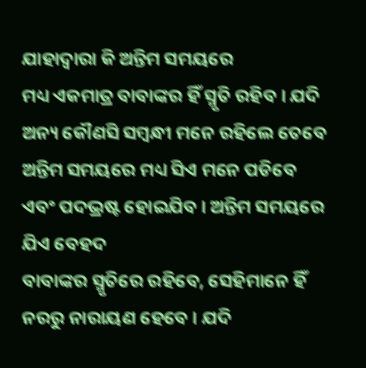ଯାହାଦ୍ୱାରା କି ଅନ୍ତିମ ସମୟରେ
ମଧ୍ୟ ଏକମାତ୍ର ବାବାଙ୍କର ହିଁ ସ୍ମୃତି ରହିବ । ଯଦି ଅନ୍ୟ କୌଣସି ସମ୍ବନ୍ଧୀ ମନେ ରହିଲେ ତେବେ
ଅନ୍ତିମ ସମୟରେ ମଧ୍ୟ ସିଏ ମନେ ପଡିବେ ଏବଂ ପଦଭ୍ରଷ୍ଟ ହୋଇଯିବ । ଅନ୍ତିମ ସମୟରେ ଯିଏ ବେହଦ
ବାବାଙ୍କର ସ୍ମୃତିରେ ରହିବେ, ସେହିମାନେ ହିଁ ନରରୁ ନାରାୟଣ ହେବେ । ଯଦି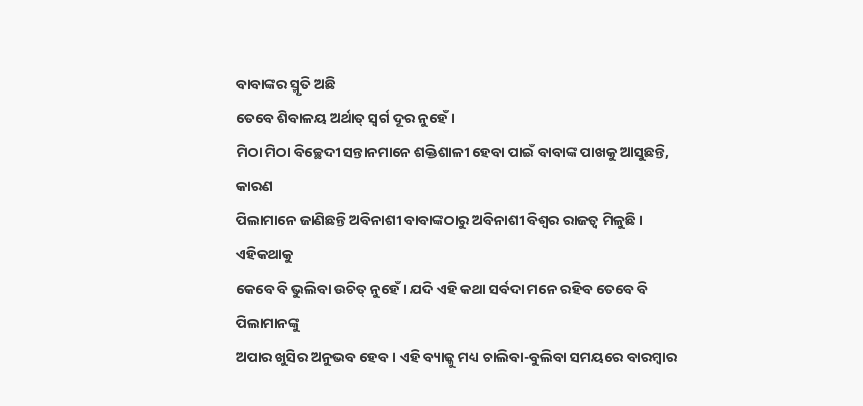ବାବାଙ୍କର ସ୍ମୃତି ଅଛି
ତେବେ ଶିବାଳୟ ଅର୍ଥାତ୍ ସ୍ୱର୍ଗ ଦୂର ନୁହେଁ ।
ମିଠା ମିଠା ବିଚ୍ଛେଦୀ ସନ୍ତାନମାନେ ଶକ୍ତିଶାଳୀ ହେବା ପାଇଁ ବାବାଙ୍କ ପାଖକୁ ଆସୁଛନ୍ତି, କାରଣ
ପିଲାମାନେ ଜାଣିଛନ୍ତି ଅବିନାଶୀ ବାବାଙ୍କଠାରୁ ଅବିନାଶୀ ବିଶ୍ୱର ରାଜତ୍ୱ ମିଳୁଛି । ଏହିକଥାକୁ
କେବେ ବି ଭୁଲିବା ଉଚିତ୍ ନୁହେଁ । ଯଦି ଏହି କଥା ସର୍ବଦା ମନେ ରହିବ ତେବେ ବି ପିଲାମାନଙ୍କୁ
ଅପାର ଖୁସିର ଅନୁଭବ ହେବ । ଏହି ବ୍ୟାଜ୍କୁ ମଧ୍ୟ ଚାଲିବା-ବୁଲିବା ସମୟରେ ବାରମ୍ବାର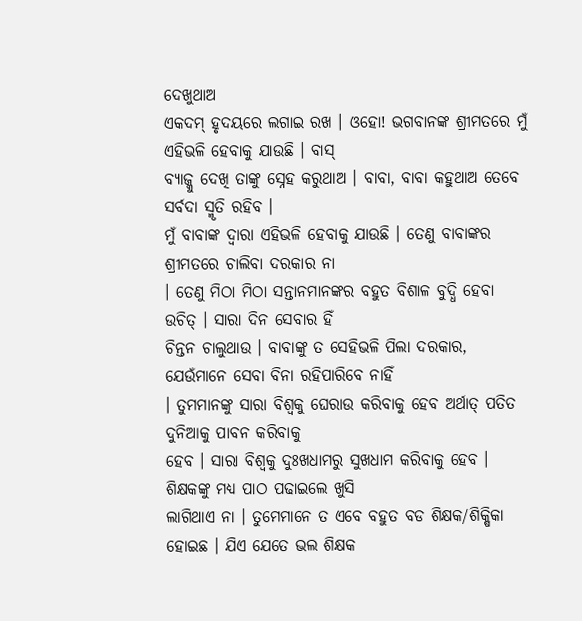ଦେଖୁଥାଅ
ଏକଦମ୍ ହୃଦୟରେ ଲଗାଇ ରଖ । ଓହୋ! ଭଗବାନଙ୍କ ଶ୍ରୀମତରେ ମୁଁ ଏହିଭଳି ହେବାକୁ ଯାଉଛି । ବାସ୍
ବ୍ୟାଜ୍କୁ ଦେଖି ତାଙ୍କୁ ସ୍ନେହ କରୁଥାଅ । ବାବା, ବାବା କହୁଥାଅ ତେବେ ସର୍ବଦା ସ୍ମୃତି ରହିବ ।
ମୁଁ ବାବାଙ୍କ ଦ୍ୱାରା ଏହିଭଳି ହେବାକୁ ଯାଉଛି । ତେଣୁ ବାବାଙ୍କର ଶ୍ରୀମତରେ ଚାଲିବା ଦରକାର ନା
। ତେଣୁ ମିଠା ମିଠା ସନ୍ତାନମାନଙ୍କର ବହୁତ ବିଶାଳ ବୁଦ୍ଧି ହେବା ଉଚିତ୍ । ସାରା ଦିନ ସେବାର ହିଁ
ଚିନ୍ତନ ଚାଲୁଥାଉ । ବାବାଙ୍କୁ ତ ସେହିଭଳି ପିଲା ଦରକାର, ଯେଉଁମାନେ ସେବା ବିନା ରହିପାରିବେ ନାହିଁ
। ତୁମମାନଙ୍କୁ ସାରା ବିଶ୍ୱକୁ ଘେରାଉ କରିବାକୁ ହେବ ଅର୍ଥାତ୍ ପତିତ ଦୁନିଆକୁ ପାବନ କରିବାକୁ
ହେବ । ସାରା ବିଶ୍ୱକୁ ଦୁଃଖଧାମରୁ ସୁଖଧାମ କରିବାକୁ ହେବ । ଶିକ୍ଷକଙ୍କୁ ମଧ୍ୟ ପାଠ ପଢାଇଲେ ଖୁସି
ଲାଗିଥାଏ ନା । ତୁମେମାନେ ତ ଏବେ ବହୁତ ବଡ ଶିକ୍ଷକ/ଶିକ୍ଷିକା ହୋଇଛ । ଯିଏ ଯେତେ ଭଲ ଶିକ୍ଷକ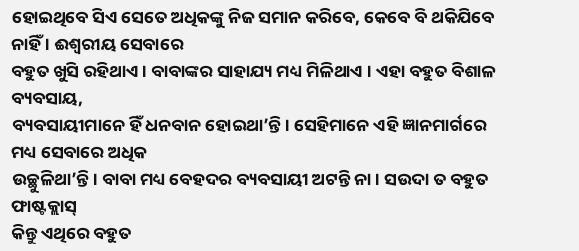ହୋଇଥିବେ ସିଏ ସେତେ ଅଧିକଙ୍କୁ ନିଜ ସମାନ କରିବେ, କେବେ ବି ଥକିଯିବେ ନାହିଁ । ଈଶ୍ୱରୀୟ ସେବାରେ
ବହୁତ ଖୁସି ରହିଥାଏ । ବାବାଙ୍କର ସାହାଯ୍ୟ ମଧ୍ୟ ମିଳିଥାଏ । ଏହା ବହୁତ ବିଶାଳ ବ୍ୟବସାୟ,
ବ୍ୟବସାୟୀମାନେ ହିଁ ଧନବାନ ହୋଇଥା’ନ୍ତି । ସେହିମାନେ ଏହି ଜ୍ଞାନମାର୍ଗରେ ମଧ୍ୟ ସେବାରେ ଅଧିକ
ଉଚ୍ଛୁଳିଥା’ନ୍ତି । ବାବା ମଧ୍ୟ ବେହଦର ବ୍ୟବସାୟୀ ଅଟନ୍ତି ନା । ସଉଦା ତ ବହୁତ ଫାଷ୍ଟକ୍ଲାସ୍
କିନ୍ତୁ ଏଥିରେ ବହୁତ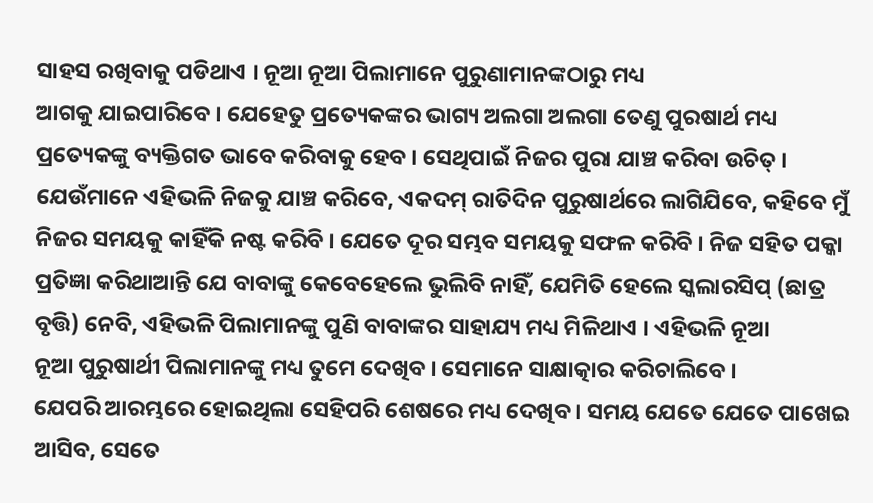ସାହସ ରଖିବାକୁ ପଡିଥାଏ । ନୂଆ ନୂଆ ପିଲାମାନେ ପୁରୁଣାମାନଙ୍କଠାରୁ ମଧ୍ୟ
ଆଗକୁ ଯାଇପାରିବେ । ଯେହେତୁ ପ୍ରତ୍ୟେକଙ୍କର ଭାଗ୍ୟ ଅଲଗା ଅଲଗା ତେଣୁ ପୁରଷାର୍ଥ ମଧ୍ୟ
ପ୍ରତ୍ୟେକଙ୍କୁ ବ୍ୟକ୍ତିଗତ ଭାବେ କରିବାକୁ ହେବ । ସେଥିପାଇଁ ନିଜର ପୁରା ଯାଞ୍ଚ କରିବା ଉଚିତ୍ ।
ଯେଉଁମାନେ ଏହିଭଳି ନିଜକୁ ଯାଞ୍ଚ କରିବେ, ଏକଦମ୍ ରାତିଦିନ ପୁରୁଷାର୍ଥରେ ଲାଗିଯିବେ, କହିବେ ମୁଁ
ନିଜର ସମୟକୁ କାହିଁକି ନଷ୍ଟ କରିବି । ଯେତେ ଦୂର ସମ୍ଭବ ସମୟକୁ ସଫଳ କରିବି । ନିଜ ସହିତ ପକ୍କା
ପ୍ରତିଜ୍ଞା କରିଥାଆନ୍ତି ଯେ ବାବାଙ୍କୁ କେବେହେଲେ ଭୁଲିବି ନାହିଁ, ଯେମିତି ହେଲେ ସ୍କଲାରସିପ୍ (ଛାତ୍ର
ବୃତ୍ତି) ନେବି, ଏହିଭଳି ପିଲାମାନଙ୍କୁ ପୁଣି ବାବାଙ୍କର ସାହାଯ୍ୟ ମଧ୍ୟ ମିଳିଥାଏ । ଏହିଭଳି ନୂଆ
ନୂଆ ପୁରୁଷାର୍ଥୀ ପିଲାମାନଙ୍କୁ ମଧ୍ୟ ତୁମେ ଦେଖିବ । ସେମାନେ ସାକ୍ଷାତ୍କାର କରିଚାଲିବେ ।
ଯେପରି ଆରମ୍ଭରେ ହୋଇଥିଲା ସେହିପରି ଶେଷରେ ମଧ୍ୟ ଦେଖିବ । ସମୟ ଯେତେ ଯେତେ ପାଖେଇ ଆସିବ, ସେତେ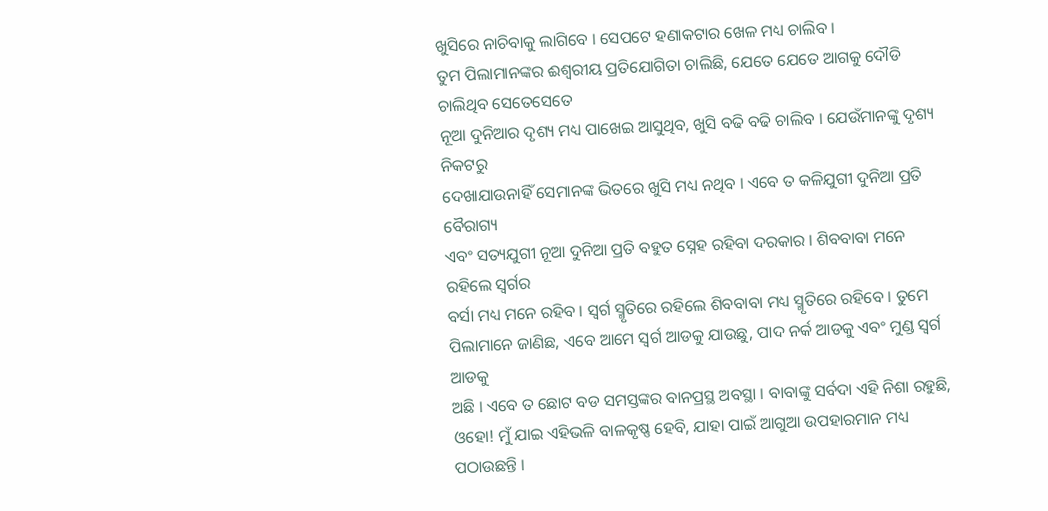ଖୁସିରେ ନାଚିବାକୁ ଲାଗିବେ । ସେପଟେ ହଣାକଟାର ଖେଳ ମଧ୍ୟ ଚାଲିବ ।
ତୁମ ପିଲାମାନଙ୍କର ଈଶ୍ୱରୀୟ ପ୍ରତିଯୋଗିତା ଚାଲିଛି, ଯେତେ ଯେତେ ଆଗକୁ ଦୌଡି ଚାଲିଥିବ ସେତେସେତେ
ନୂଆ ଦୁନିଆର ଦୃଶ୍ୟ ମଧ୍ୟ ପାଖେଇ ଆସୁଥିବ, ଖୁସି ବଢି ବଢି ଚାଲିବ । ଯେଉଁମାନଙ୍କୁ ଦୃଶ୍ୟ ନିକଟରୁ
ଦେଖାଯାଉନାହିଁ ସେମାନଙ୍କ ଭିତରେ ଖୁସି ମଧ୍ୟ ନଥିବ । ଏବେ ତ କଳିଯୁଗୀ ଦୁନିଆ ପ୍ରତି ବୈରାଗ୍ୟ
ଏବଂ ସତ୍ୟଯୁଗୀ ନୂଆ ଦୁନିଆ ପ୍ରତି ବହୁତ ସ୍ନେହ ରହିବା ଦରକାର । ଶିବବାବା ମନେ ରହିଲେ ସ୍ୱର୍ଗର
ବର୍ସା ମଧ୍ୟ ମନେ ରହିବ । ସ୍ୱର୍ଗ ସ୍ମୃତିରେ ରହିଲେ ଶିବବାବା ମଧ୍ୟ ସ୍ମୃତିରେ ରହିବେ । ତୁମେ
ପିଲାମାନେ ଜାଣିଛ, ଏବେ ଆମେ ସ୍ୱର୍ଗ ଆଡକୁ ଯାଉଛୁ, ପାଦ ନର୍କ ଆଡକୁ ଏବଂ ମୁଣ୍ଡ ସ୍ୱର୍ଗ ଆଡକୁ
ଅଛି । ଏବେ ତ ଛୋଟ ବଡ ସମସ୍ତଙ୍କର ବାନପ୍ରସ୍ଥ ଅବସ୍ଥା । ବାବାଙ୍କୁ ସର୍ବଦା ଏହି ନିଶା ରହୁଛି,
ଓହୋ! ମୁଁ ଯାଇ ଏହିଭଳି ବାଳକୃଷ୍ଣ ହେବି, ଯାହା ପାଇଁ ଆଗୁଆ ଉପହାରମାନ ମଧ୍ୟ ପଠାଉଛନ୍ତି ।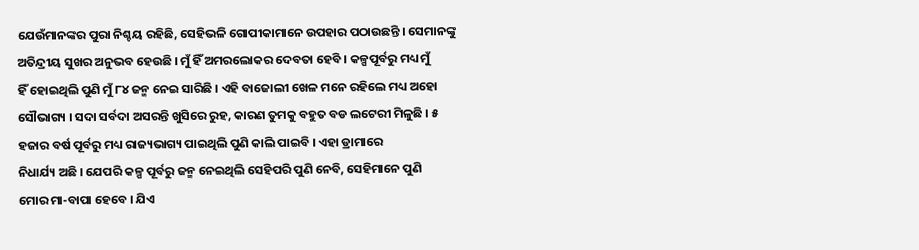ଯେଉଁମାନଙ୍କର ପୁରା ନିଶ୍ଚୟ ରହିଛି, ସେହିଭଳି ଗୋପୀକାମାନେ ଉପହାର ପଠାଉଛନ୍ତି । ସେମାନଙ୍କୁ
ଅତିନ୍ଦ୍ରୀୟ ସୁଖର ଅନୁଭବ ହେଉଛି । ମୁଁ ହିଁ ଅମରଲୋକର ଦେବତା ହେବି । କଳ୍ପପୂର୍ବରୁ ମଧ୍ୟ ମୁଁ
ହିଁ ହୋଇଥିଲି ପୁଣି ମୁଁ ୮୪ ଜନ୍ମ ନେଇ ସାରିଛି । ଏହି ବାଜୋଲୀ ଖେଳ ମନେ ରହିଲେ ମଧ୍ୟ ଅହୋ
ସୌଭାଗ୍ୟ । ସଦା ସର୍ବଦା ଅସରନ୍ତି ଖୁସିରେ ରୁହ, କାରଣ ତୁମକୁ ବହୁତ ବଡ ଲଟେରୀ ମିଳୁଛି । ୫
ହଜାର ବର୍ଷ ପୂର୍ବରୁ ମଧ୍ୟ ରାଜ୍ୟଭାଗ୍ୟ ପାଇଥିଲି ପୁଣି କାଲି ପାଇବି । ଏହା ଡ୍ରାମାରେ
ନିଧାର୍ଯ୍ୟ ଅଛି । ଯେପରି କଳ୍ପ ପୂର୍ବରୁ ଜନ୍ମ ନେଇଥିଲି ସେହିପରି ପୁଣି ନେବି, ସେହିମାନେ ପୁଣି
ମୋର ମା-ବାପା ହେବେ । ଯିଏ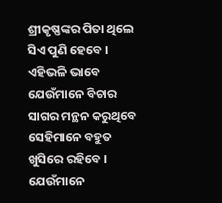ଶ୍ରୀକୃଷ୍ଣଙ୍କର ପିତା ଥିଲେ ସିଏ ପୁଣି ହେବେ । ଏହିଭଳି ଭାବେ
ଯେଉଁମାନେ ବିଚାର ସାଗର ମନ୍ଥନ କରୁଥିବେ ସେହିମାନେ ବହୁତ ଖୁସିରେ ରହିବେ । ଯେଉଁମାନେ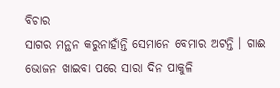ବିଚାର
ସାଗର ମନ୍ଥନ କରୁନାହାଁନ୍ତି ସେମାନେ ବେମାର ଅଟନ୍ତି । ଗାଈ ଭୋଜନ ଖାଇବା ପରେ ସାରା ଦିନ ପାକୁଳି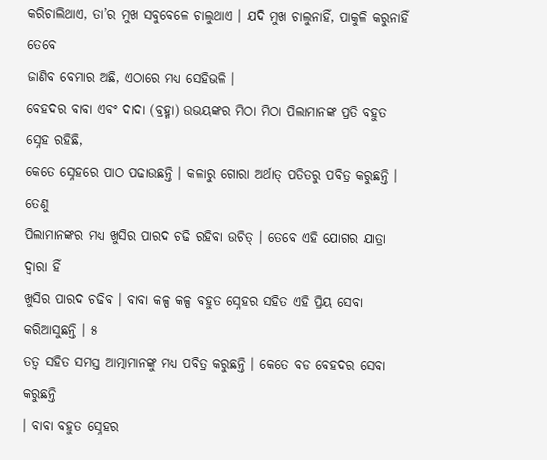କରିଚାଲିଥାଏ, ତା’ର ମୁଖ ସବୁବେଳେ ଚାଲୁଥାଏ । ଯଦି ମୁଖ ଚାଲୁନାହିଁ, ପାକୁଳି କରୁନାହିଁ ତେବେ
ଜାଣିବ ବେମାର ଅଛି, ଏଠାରେ ମଧ୍ୟ ସେହିଭଳି ।
ବେହଦର ବାବା ଏବଂ ଦାଦା (ବ୍ରହ୍ମା) ଉଭୟଙ୍କର ମିଠା ମିଠା ପିଲାମାନଙ୍କ ପ୍ରତି ବହୁତ ସ୍ନେହ ରହିଛି,
କେତେ ସ୍ନେହରେ ପାଠ ପଢାଉଛନ୍ତି । କଳାରୁ ଗୋରା ଅର୍ଥାତ୍ ପତିତରୁ ପବିତ୍ର କରୁଛନ୍ତି । ତେଣୁ
ପିଲାମାନଙ୍କର ମଧ୍ୟ ଖୁସିର ପାରଦ ଚଢି ରହିବା ଉଚିତ୍ । ତେବେ ଏହି ଯୋଗର ଯାତ୍ରା ଦ୍ୱାରା ହିଁ
ଖୁସିର ପାରଦ ଚଢିବ । ବାବା କଳ୍ପ କଳ୍ପ ବହୁତ ସ୍ନେହର ସହିତ ଏହି ପ୍ରିୟ ସେବା କରିଆସୁଛନ୍ତି । ୫
ତତ୍ୱ ସହିତ ସମସ୍ତ ଆତ୍ମାମାନଙ୍କୁ ମଧ୍ୟ ପବିତ୍ର କରୁଛନ୍ତି । କେତେ ବଡ ବେହଦର ସେବା କରୁଛନ୍ତି
। ବାବା ବହୁତ ସ୍ନେହର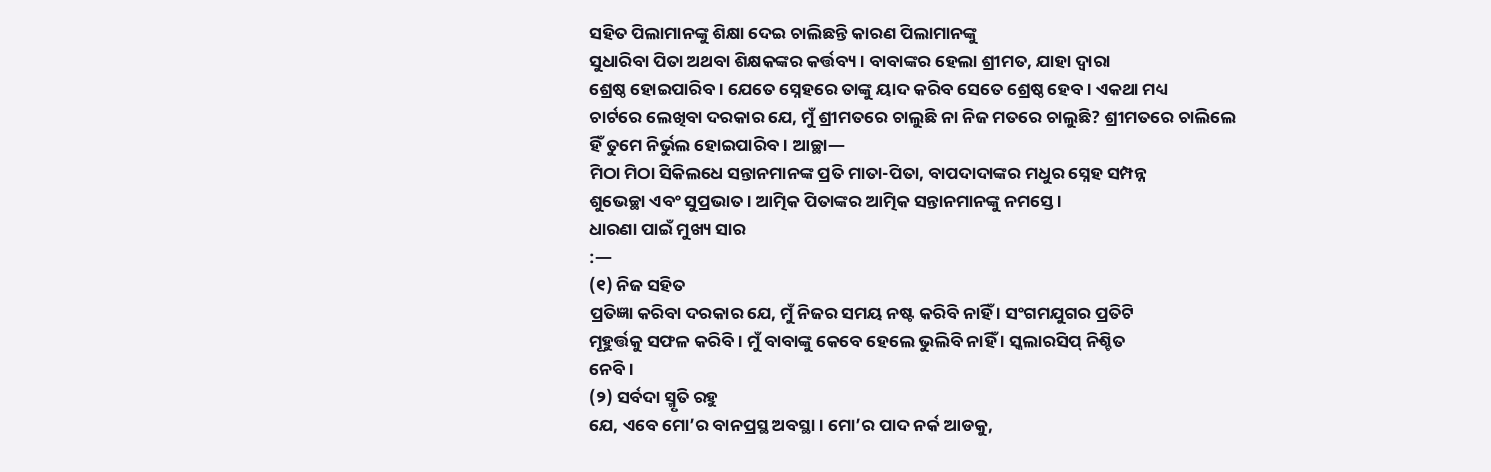ସହିତ ପିଲାମାନଙ୍କୁ ଶିକ୍ଷା ଦେଇ ଚାଲିଛନ୍ତି କାରଣ ପିଲାମାନଙ୍କୁ
ସୁଧାରିବା ପିତା ଅଥବା ଶିକ୍ଷକଙ୍କର କର୍ତ୍ତବ୍ୟ । ବାବାଙ୍କର ହେଲା ଶ୍ରୀମତ, ଯାହା ଦ୍ୱାରା
ଶ୍ରେଷ୍ଠ ହୋଇପାରିବ । ଯେତେ ସ୍ନେହରେ ତାଙ୍କୁ ୟାଦ କରିବ ସେତେ ଶ୍ରେଷ୍ଠ ହେବ । ଏକଥା ମଧ୍ୟ
ଚାର୍ଟରେ ଲେଖିବା ଦରକାର ଯେ, ମୁଁ ଶ୍ରୀମତରେ ଚାଲୁଛି ନା ନିଜ ମତରେ ଚାଲୁଛି? ଶ୍ରୀମତରେ ଚାଲିଲେ
ହିଁ ତୁମେ ନିର୍ଭୁଲ ହୋଇପାରିବ । ଆଚ୍ଛା—
ମିଠା ମିଠା ସିକିଲଧେ ସନ୍ତାନମାନଙ୍କ ପ୍ରତି ମାତା-ପିତା, ବାପଦାଦାଙ୍କର ମଧୁର ସ୍ନେହ ସମ୍ପନ୍ନ
ଶୁଭେଚ୍ଛା ଏବଂ ସୁପ୍ରଭାତ । ଆତ୍ମିକ ପିତାଙ୍କର ଆତ୍ମିକ ସନ୍ତାନମାନଙ୍କୁ ନମସ୍ତେ ।
ଧାରଣା ପାଇଁ ମୁଖ୍ୟ ସାର
:—
(୧) ନିଜ ସହିତ
ପ୍ରତିଜ୍ଞା କରିବା ଦରକାର ଯେ, ମୁଁ ନିଜର ସମୟ ନଷ୍ଟ କରିବି ନାହିଁ । ସଂଗମଯୁଗର ପ୍ରତିଟି
ମୂହୁର୍ତ୍ତକୁ ସଫଳ କରିବି । ମୁଁ ବାବାଙ୍କୁ କେବେ ହେଲେ ଭୁଲିବି ନାହିଁ । ସ୍କଲାରସିପ୍ ନିଶ୍ଚିତ
ନେବି ।
(୨) ସର୍ବଦା ସ୍ମୃତି ରହୁ
ଯେ, ଏବେ ମୋ’ର ବାନପ୍ରସ୍ଥ ଅବସ୍ଥା । ମୋ’ର ପାଦ ନର୍କ ଆଡକୁ,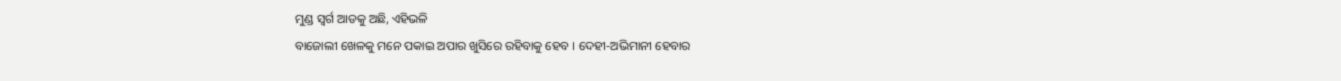ମୁଣ୍ଡ ସ୍ୱର୍ଗ ଆଡକୁ ଅଛି, ଏହିଭଳି
ବାଜୋଲୀ ଖେଳକୁ ମନେ ପକାଇ ଅପାର ଖୁସିରେ ରହିବାକୁ ହେବ । ଦେହୀ-ଅଭିମାନୀ ହେବାର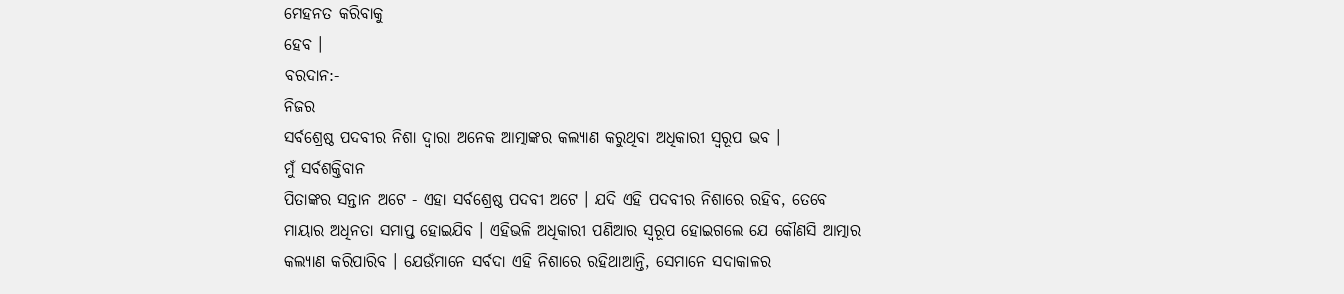ମେହନତ କରିବାକୁ
ହେବ ।
ବରଦାନ:-
ନିଜର
ସର୍ବଶ୍ରେଷ୍ଠ ପଦବୀର ନିଶା ଦ୍ୱାରା ଅନେକ ଆତ୍ମାଙ୍କର କଲ୍ୟାଣ କରୁଥିବା ଅଧିକାରୀ ସ୍ୱରୂପ ଭବ ।
ମୁଁ ସର୍ବଶକ୍ତିବାନ
ପିତାଙ୍କର ସନ୍ତାନ ଅଟେ - ଏହା ସର୍ବଶ୍ରେଷ୍ଠ ପଦବୀ ଅଟେ । ଯଦି ଏହି ପଦବୀର ନିଶାରେ ରହିବ, ତେବେ
ମାୟାର ଅଧିନତା ସମାପ୍ତ ହୋଇଯିବ । ଏହିଭଳି ଅଧିକାରୀ ପଣିଆର ସ୍ୱରୂପ ହୋଇଗଲେ ଯେ କୌଣସି ଆତ୍ମାର
କଲ୍ୟାଣ କରିପାରିବ । ଯେଉଁମାନେ ସର୍ବଦା ଏହି ନିଶାରେ ରହିଥାଆନ୍ତି, ସେମାନେ ସଦାକାଳର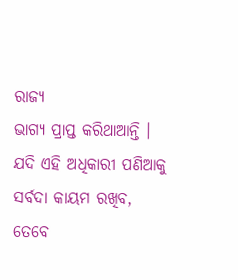ରାଜ୍ୟ
ଭାଗ୍ୟ ପ୍ରାପ୍ତ କରିଥାଆନ୍ତି । ଯଦି ଏହି ଅଧିକାରୀ ପଣିଆକୁ ସର୍ବଦା କାୟମ ରଖିବ, ତେବେ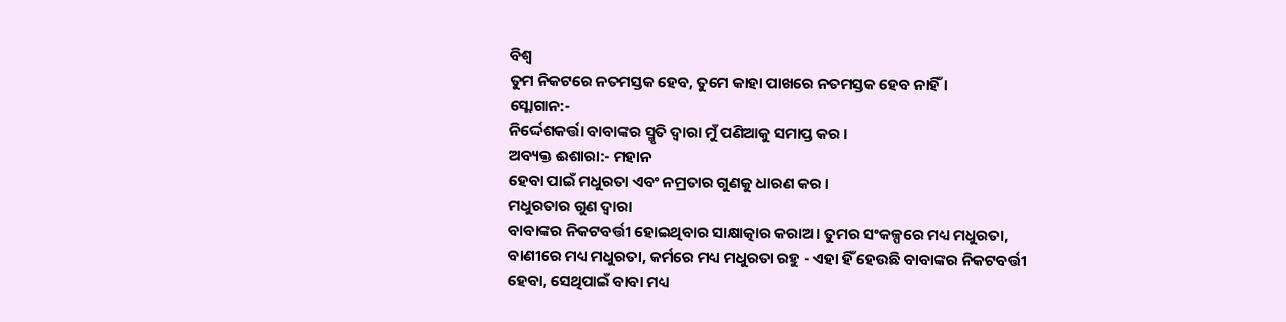ବିଶ୍ୱ
ତୁମ ନିକଟରେ ନତମସ୍ତକ ହେବ, ତୁମେ କାହା ପାଖରେ ନତମସ୍ତକ ହେବ ନାହିଁ ।
ସ୍ଲୋଗାନ:-
ନିର୍ଦ୍ଦେଶକର୍ତ୍ତା ବାବାଙ୍କର ସ୍ମୃତି ଦ୍ୱାରା ମୁଁ ପଣିଆକୁ ସମାପ୍ତ କର ।
ଅବ୍ୟକ୍ତ ଈଶାରା:- ମହାନ
ହେବା ପାଇଁ ମଧୁରତା ଏବଂ ନମ୍ରତାର ଗୁଣକୁ ଧାରଣ କର ।
ମଧୁରତାର ଗୁଣ ଦ୍ୱାରା
ବାବାଙ୍କର ନିକଟବର୍ତ୍ତୀ ହୋଇଥିବାର ସାକ୍ଷାତ୍କାର କରାଅ । ତୁମର ସଂକଳ୍ପରେ ମଧ୍ୟ ମଧୁରତା,
ବାଣୀରେ ମଧ୍ୟ ମଧୁରତା, କର୍ମରେ ମଧ୍ୟ ମଧୁରତା ରହୁ - ଏହା ହିଁ ହେଉଛି ବାବାଙ୍କର ନିକଟବର୍ତ୍ତୀ
ହେବା, ସେଥିପାଇଁ ବାବା ମଧ୍ୟ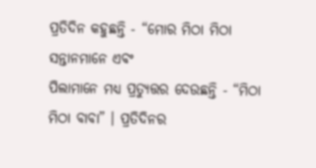ପ୍ରତିଦିନ କହୁଛନ୍ତି - “ମୋର ମିଠା ମିଠା ସନ୍ତାନମାନେ ଏବଂ
ପିଲାମାନେ ମଧ୍ୟ ପ୍ରତ୍ୟୁତ୍ତର ଦେଉଛନ୍ତି - “ମିଠା ମିଠା ବାବା” । ପ୍ରତିଦିନର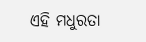ଏହି ମଧୁରତା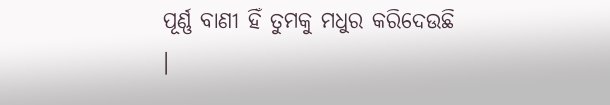ପୂର୍ଣ୍ଣ ବାଣୀ ହିଁ ତୁମକୁ ମଧୁର କରିଦେଉଛି ।